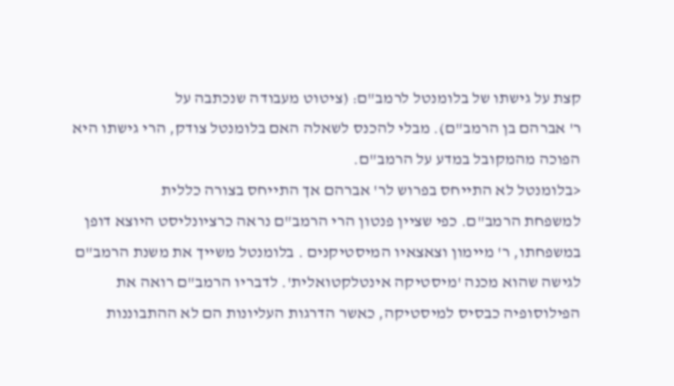קצת על גישתו של בלומנטל לרמב"ם: (ציטוט מעבודה שנכתבה על
ר' אברהם בן הרמב"ם). מבלי להכנס לשאלה האם בלומנטל צודק, הרי גישתו היא
הפוכה מהמקובל במדע על הרמב"ם.
<בלומנטל לא התייחס בפרוש לר' אברהם אך התייחס בצורה כללית
למשפחת הרמב"ם. כפי שציין פנטון הרי הרמב"ם נראה כרציונליסט היוצא דופן
במשפחתו, ר' מיימון וצאצאיו המיסטיקנים . בלומנטל משייך את משנת הרמב"ם
לגישה שהוא מכנה 'מיסטיקה אינטלקטואלית'. לדבריו הרמב"ם רואה את
הפילוסופיה כבסיס למיסטיקה, כאשר הדרגות העליונות הם לא ההתבוננות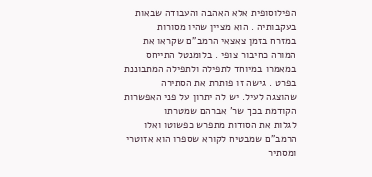הפילוסופית אלא האהבה והעבודה שבאות בעקבותיה . הוא מציין שהיו מסורות
במזרח בזמן צאצאי הרמב"ם שקראו את המורה כחיבור צופי . בלומנטל התייחס
במאמרו במיוחד לתפילה ולתפילה המתבוננת בפרט . גישה זו פותרת את הסתירה
שהוצגה לעיל. יש לה יתרון על פני האפשרות הקודמת בכך שר' אברהם שמטרתו
לגלות את הסודות מתפרש כפשוטו ואלו הרמב"ם שמבטיח לקורא שספרו הוא אזוטרי
ומסתיר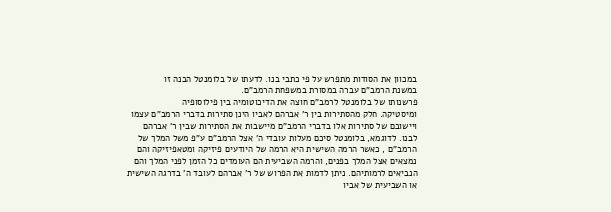במכוון את הסודות מתפרש על פי כתבי בנו. לדעתו של בלומנטל הבנה זו
במשנת הרמב"ם עברה במסורת במשפחת הרמב"ם.
פרשנותו של בלומנטל לרמב"ם חוצה את הדיכוטומיה בין פילוסופיה
ומיסטיקה. חלק מהסתירות בין ר' אברהם לאביו הינן סתירות בדברי הרמב"ם עצמו
ויישובם של סתירות אלו בדברי הרמב"ם מיישבות את הסתירות שבין ר' אברהם
לבנו. לדוגמא, בלומנטל סיכם מעלות עובדי ה' אצל הרמב"ם ע"פ משל המלך של
הרמב"ם , כאשר הרמה השישית היא הרמה של היודעים פיזיקה ומטאפיזיקה והם
נמצאים אצל המלך בפנים, והרמה השביעית הם העומדים כל הזמן לפני המלך והם
הנביאים לרמותיהם. ניתן לדמות את הפרוש של ר' אברהם לעובד ה' בדרגה השישית
או השביעית של אביו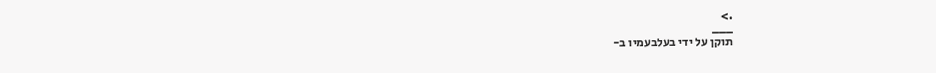.>
___
תוקן על ידי בעלבעמיו ב-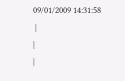09/01/2009 14:31:58
 |
|
|